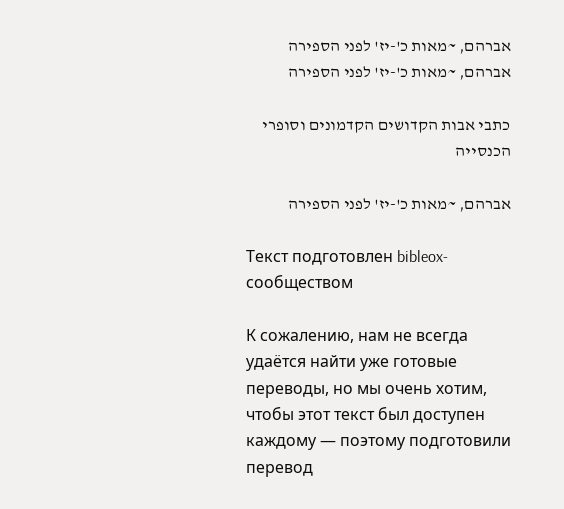אברהם, ~מאות כ'-יז' לפני הספירה
אברהם, ~מאות כ'-יז' לפני הספירה

כתבי אבות הקדושים הקדמונים וסופרי הכנסייה

אברהם, ~מאות כ'-יז' לפני הספירה

Текст подготовлен bibleox-сообществом

К сожалению, нам не всегда удаётся найти уже готовые переводы, но мы очень хотим, чтобы этот текст был доступен каждому — поэтому подготовили перевод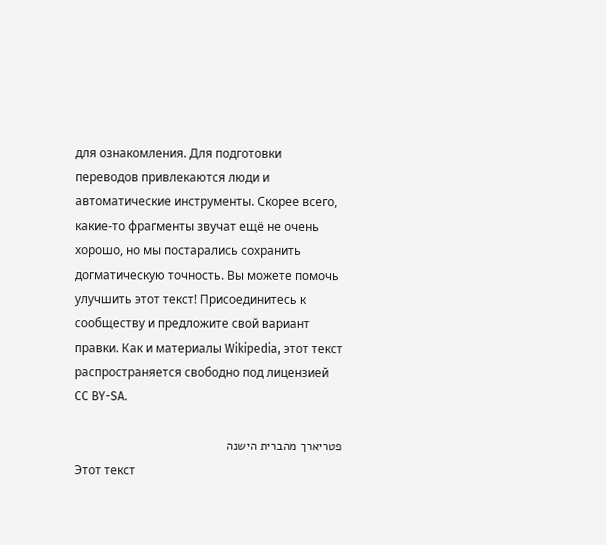для ознакомления. Для подготовки переводов привлекаются люди и автоматические инструменты. Скорее всего, какие-то фрагменты звучат ещё не очень хорошо, но мы постарались сохранить догматическую точность. Вы можете помочь улучшить этот текст! Присоединитесь к сообществу и предложите свой вариант правки. Как и материалы Wikipedia, этот текст распространяется свободно под лицензией CC BY-SA.

פטריארך מהברית הישנה
Этот текст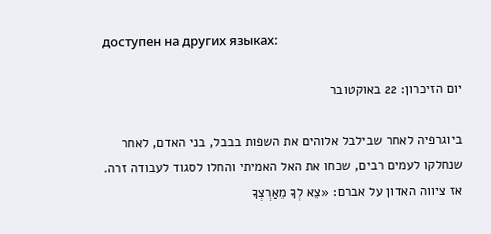доступен на других языках:

יום הזיכרון: 22 באוקטובר

ביוגרפיה לאחר שבילבל אלוהים את השפות בבבל, בני האדם, לאחר שנחלקו לעמים רבים, שכחו את האל האמיתי והחלו לסגוד לעבודה זרה. אז ציווה האדון על אברם: «צֵא לְךָ מֵאַרְצְךָ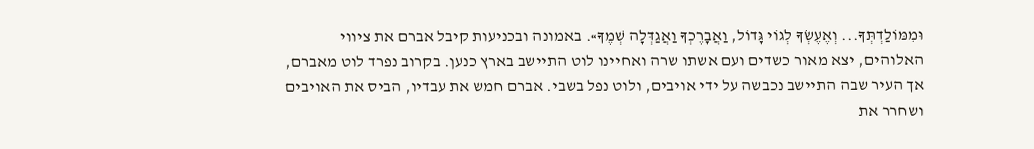וּמִמּוֹלַדְתְּךָ... וְאֶעֶשְׂךָ לְגוֹי גָּדוֹל, וַאֲבָרֶכְךָ וַאֲגַדְּלָה שְׁמֶךָ». באמונה ובכניעות קיבל אברם את ציווי האלוהים, יצא מאור כשדים ועם אשתו שרה ואחיינו לוט התיישב בארץ כנען. בקרוב נפרד לוט מאברם, אך העיר שבה התיישב נכבשה על ידי אויבים, ולוט נפל בשבי. אברם חמש את עבדיו, הביס את האויבים ושחרר את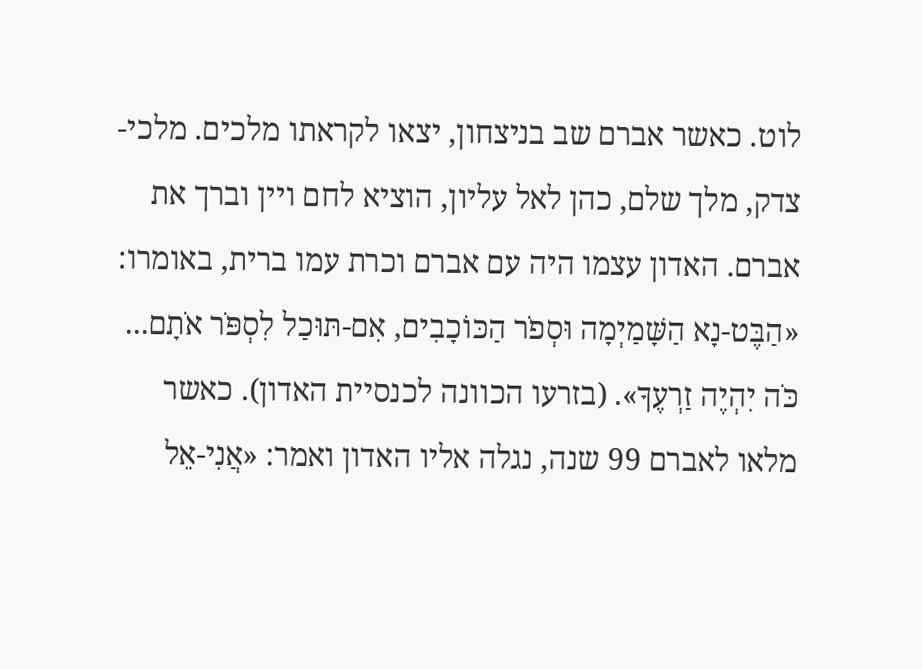לוט. כאשר אברם שב בניצחון, יצאו לקראתו מלכים. מלכי-צדק, מלך שלם, כהן לאל עליון, הוציא לחם ויין וברך את אברם. האדון עצמו היה עם אברם וכרת עמו ברית, באומרו: «הַבֶּט-נָא הַשָּׁמַיְמָה וּסְפֹר הַכּוֹכָבִים, אִם-תּוּכַל לִסְפֹּר אֹתָם... כֹּה יִהְיֶה זַרְעֶךָ». (בזרעו הכוונה לכנסיית האדון). כאשר מלאו לאברם 99 שנה, נגלה אליו האדון ואמר: «אֲנִי-אֵל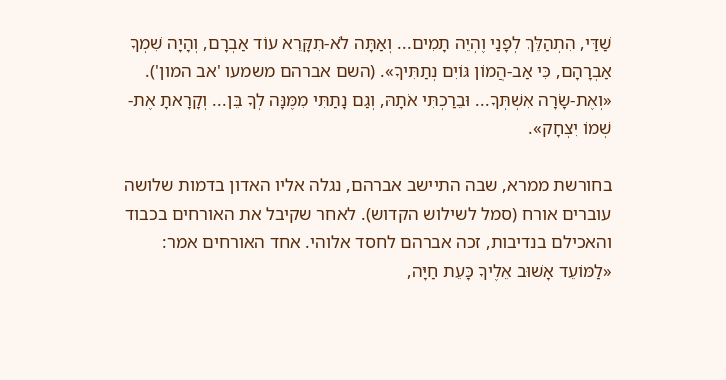שַׁדַּי, הִתְהַלֵּךְ לְפָנַי וֶהְיֵה תָמִים... וְאַתָּה לֹא-תִקָּרֵא עוֹד אַבְרָם, וְהָיָה שִׁמְךָ אַבְרָהָם, כִּי אַב-הֲמוֹן גּוֹיִם נְתַתִּיךָ». (השם אברהם משמעו 'אב המון'). «וְאֶת-שָׂרָה אִשְׁתְּךָ... וּבֵרַכְתִּי אֹתָהּ, וְגַם נָתַתִּי מִמֶּנָּה לְךָ בֵּן... וְקָרָאתָ אֶת-שְׁמוֹ יִצְחָק».

בחורשת ממרא, שבה התיישב אברהם, נגלה אליו האדון בדמות שלושה עוברים אורח (סמל לשילוש הקדוש). לאחר שקיבל את האורחים בכבוד והאכילם בנדיבות, זכה אברהם לחסד אלוהי. אחד האורחים אמר: «לַמּוֹעֵד אָשׁוּב אֵלֶיךָ כָּעֵת חַיָּה,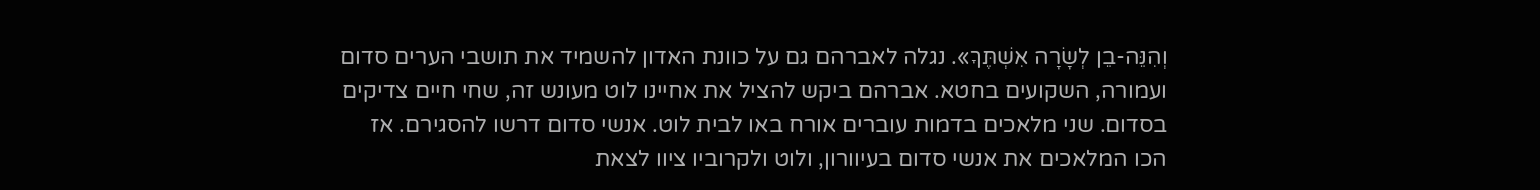וְהִנֵּה-בֵן לְשָׂרָה אִשְׁתֶּךָ». נגלה לאברהם גם על כוונת האדון להשמיד את תושבי הערים סדום ועמורה, השקועים בחטא. אברהם ביקש להציל את אחיינו לוט מעונש זה, שחי חיים צדיקים בסדום. שני מלאכים בדמות עוברים אורח באו לבית לוט. אנשי סדום דרשו להסגירם. אז הכו המלאכים את אנשי סדום בעיוורון, ולוט ולקרוביו ציוו לצאת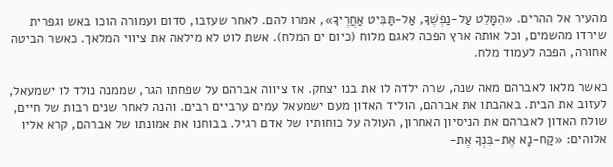מהעיר אל ההרים. «הִמָּלֵט עַל-נַפְשֶׁךָ, אַל-תַּבִּיט אַחֲרֶיךָ», אמרו להם. לאחר שעזבו, סדום ועמורה הוכו באש וגפרית שירדו מהשמים, וכל אותה ארץ הפכה לאגם מלוח (כיום ים המלח). אשת לוט לא מילאה את ציווי המלאך. כאשר הביטה אחורה, הפכה לעמוד מלח.

כאשר מלאו לאברהם מאה שנה, שרה ילדה לו את בנו יצחק. אז ציווה אברהם על שפחתו הגר, שממנה נולד לו ישמעאל, לעזוב את הבית. באהבתו את אברהם, הוליד האדון מעם ישמעאל עמים ערביים רבים. והנה לאחר שנים רבות של חיים, שולח האדון לאברהם את הניסיון האחרון, העולה על כוחותיו של אדם רגיל. בבוחנו את אמונתו של אברהם, קרא אליו אלוהים: «קַח-נָא אֶת-בִּנְךָ אֶת-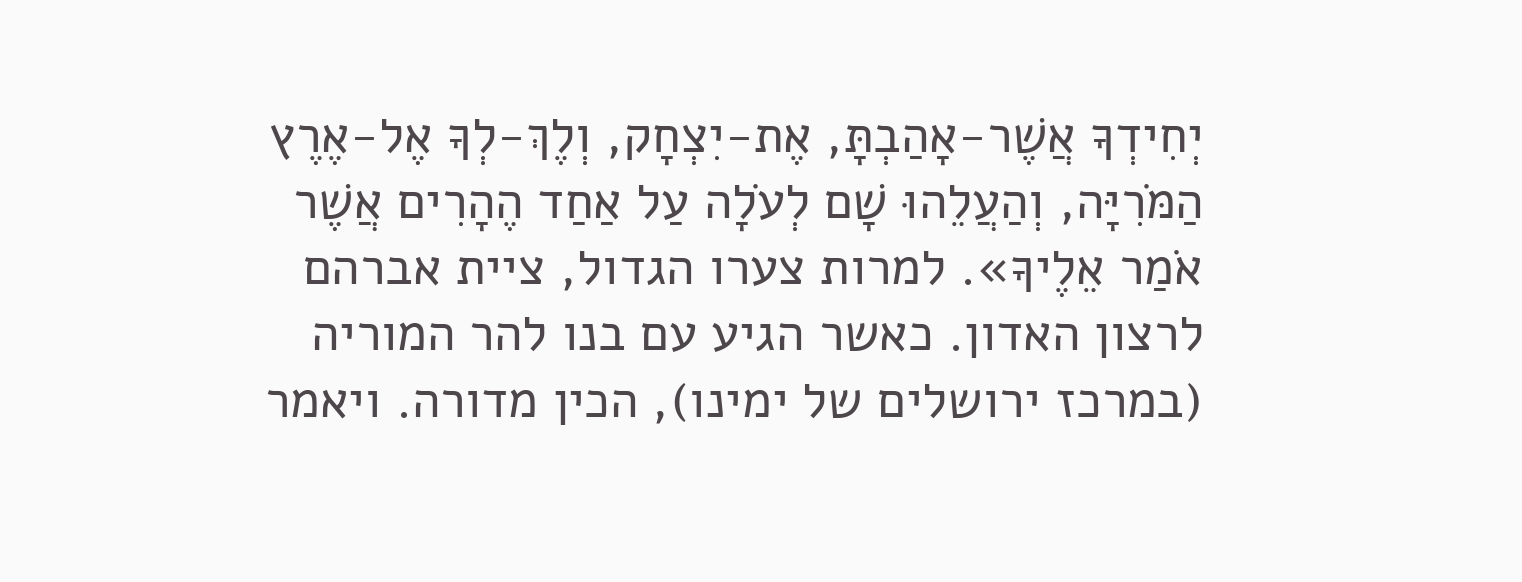יְחִידְךָ אֲשֶׁר-אָהַבְתָּ, אֶת-יִצְחָק, וְלֶךְ-לְךָ אֶל-אֶרֶץ הַמֹּרִיָּה, וְהַעֲלֵהוּ שָׁם לְעֹלָה עַל אַחַד הֶהָרִים אֲשֶׁר אֹמַר אֵלֶיךָ». למרות צערו הגדול, ציית אברהם לרצון האדון. כאשר הגיע עם בנו להר המוריה (במרכז ירושלים של ימינו), הכין מדורה. ויאמר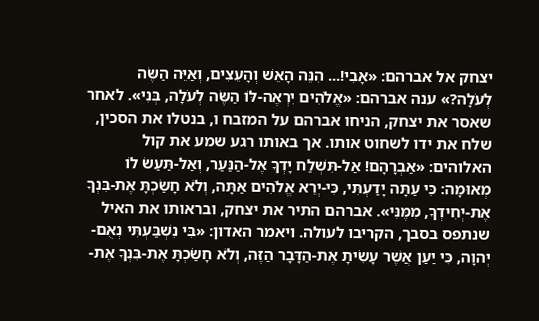יצחק אל אברהם: «אָבִי!... הִנֵּה הָאֵשׁ וְהָעֵצִים, וְאַיֵּה הַשֶּׂה לְעֹלָה?» ענה אברהם: «אֱלֹהִים יִרְאֶה-לּוֹ הַשֶּׂה לְעֹלָה, בְּנִי». לאחר שאסר את יצחק, הניחו אברהם על המזבח ו, בנטלו את הסכין, שלח את ידו לשחוט אותו. אך באותו רגע שמע את קול האלוהים: «אַבְרָהָם! אַל-תִּשְׁלַח יָדְךָ אֶל-הַנַּעַר, וְאַל-תַּעַשׂ לוֹ מְאוּמָה: כִּי עַתָּה יָדַעְתִּי, כִּי-יְרֵא אֱלֹהִים אַתָּה, וְלֹא חָשַׂכְתָּ אֶת-בִּנְךָ אֶת-יְחִידְךָ, מִמֶּנִּי». אברהם התיר את יצחק, ובראותו את האיל שנתפס בסבך, הקריבו לעולה. ויאמר האדון: «בִּי נִשְׁבַּעְתִּי נְאֻם-יְהוָה, כִּי יַעַן אֲשֶׁר עָשִׂיתָ אֶת-הַדָּבָר הַזֶּה, וְלֹא חָשַׂכְתָּ אֶת-בִּנְךָ אֶת-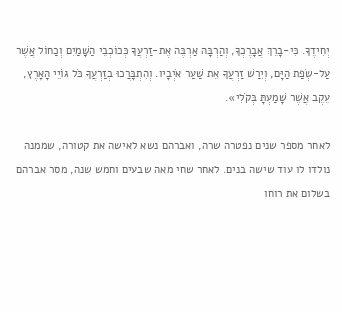יְחִידֶךָ. כִּי-בָרֵךְ אֲבָרֶכְךָ, וְהַרְבָּה אַרְבֶּה אֶת-זַרְעֲךָ כְּכוֹכְבֵי הַשָּׁמַיִם וְכַחוֹל אֲשֶׁר עַל-שְׂפַת הַיָּם, וְיִרַשׁ זַרְעֲךָ אֵת שַׁעַר אֹיְבָיו. וְהִתְבָּרֲכוּ בְזַרְעֲךָ כֹּל גּוֹיֵי הָאָרֶץ, עֵקֶב אֲשֶׁר שָׁמַעְתָּ בְּקֹלִי».

לאחר מספר שנים נפטרה שרה, ואברהם נשא לאישה את קטורה, שממנה נולדו לו עוד שישה בנים. לאחר שחי מאה שבעים וחמש שנה, מסר אברהם בשלום את רוחו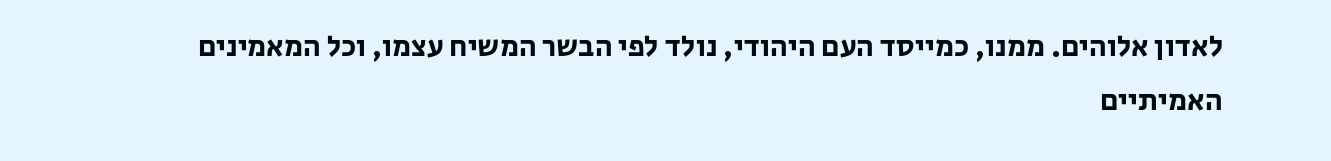לאדון אלוהים. ממנו, כמייסד העם היהודי, נולד לפי הבשר המשיח עצמו, וכל המאמינים האמיתיים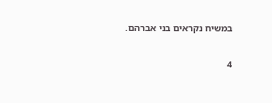במשיח נקראים בני אברהם.

4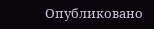Опубликовано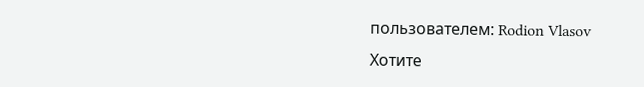пользователем: Rodion Vlasov
Хотите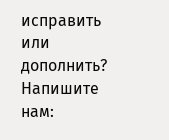исправить или дополнить? Напишите нам: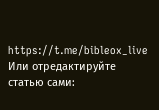https://t.me/bibleox_live
Или отредактируйте статью сами: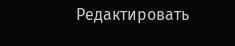Редактировать